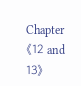Chapter《12 and 13》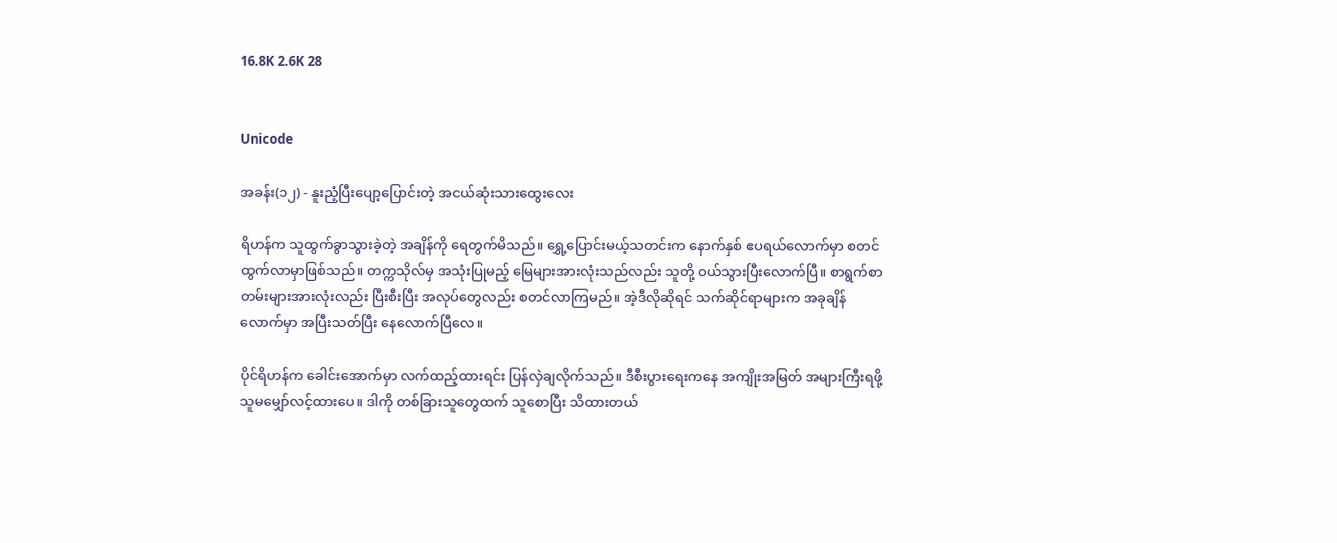16.8K 2.6K 28


Unicode

အခန်း(၁၂) - နူးညံ့ပြီးပျော့ပြောင်းတဲ့ အငယ်ဆုံးသားထွေးလေး

ရိဟန်က သူထွက်ခွာသွားခဲ့တဲ့ အချိန်ကို ရေတွက်မိသည်။ ရွှေ့ပြောင်းမယ့်သတင်းက နောက်နှစ် ဧပရယ်လောက်မှာ စတင် ထွက်လာမှာဖြစ်သည်။ တက္ကသိုလ်မှ အသုံးပြုမည့် မြေများအားလုံးသည်လည်း သူတို့ ဝယ်သွားပြီးလောက်ပြီ။ စာရွက်စာတမ်းများအားလုံးလည်း ပြီးစီးပြီး အလုပ်တွေလည်း စတင်လာကြမည်။ အဲ့ဒီလိုဆိုရင် သက်ဆိုင်ရာများက အခုချိန်လောက်မှာ အပြီးသတ်ပြီး နေလောက်ပြီလေ။

ပိုင်ရိဟန်က ခေါင်းအောက်မှာ လက်ထည့်ထားရင်း ပြန်လှဲချလိုက်သည်။ ဒီစီးပွားရေးကနေ အကျိုးအမြတ် အများကြီးရဖို့ သူမမျှော်လင့်ထားပေ။ ဒါကို တစ်ခြားသူတွေထက် သူစောပြီး သိထားတယ်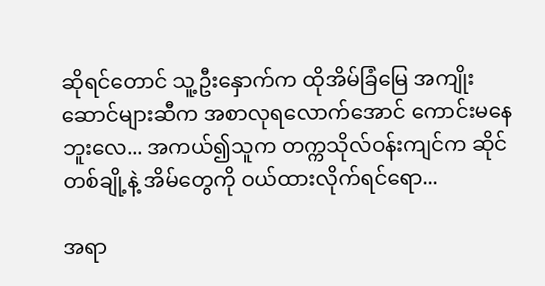ဆိုရင်တောင် သူ့ဦးနှောက်က ထိုအိမ်ခြံမြေ အကျိုးဆောင်များဆီက အစာလုရလောက်အောင် ကောင်းမနေဘူးလေ... အကယ်၍သူက တက္ကသိုလ်ဝန်းကျင်က ဆိုင်တစ်ချို့နဲ့ အိမ်တွေကို ဝယ်ထားလိုက်ရင်ရော...

အရာ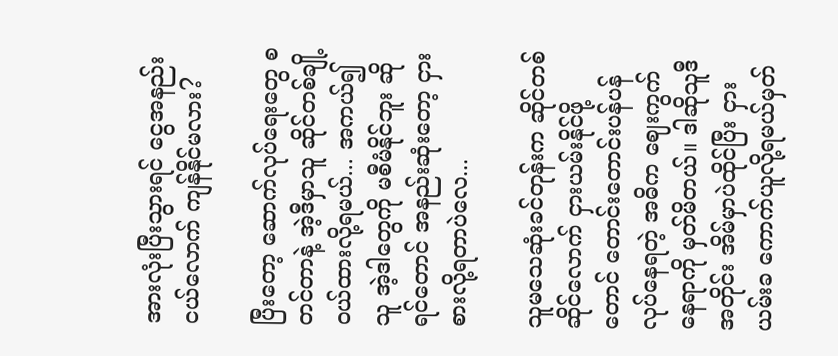အားလုံးပြီးသွားရင် ငွေအနည်းငယ်လောက် ကျန်နိုင်မလား?

ပြီးတော့ ဆောက်လုပ်ရေးတွေ စတင်တာနဲ့ အဲ့ဒီမှာသူ ဆိုင်တစ်ချို့ ဝယ်ထားလို့ရမယ်... အကယ်၍သူ အဲ့ဒါတွေကို မစီမံနိုင်ဘူး ဆိုရင်တောင် အနည်းဆုံးတော့ ငှားစားလို့ရတာပဲလေ...

သူမသေဆုံးခင်တုန်းက ဆိုင်တစ်ဆိုင်လောက် ငှားယမ်းနိုင်ဖို့တောင် တောင်းတောင်းပန်ပန် လုပ်နေရတဲ့ အဓိက ဈေးကွက်နေရာကို မှတ်မိတယ်။ ဒါဆိုသူဒီအတိုင်း အိမ်မှာပဲထိုင်ပြီး ငှားယမ်းခ ကောက်ယူလို့ရမယ်မှတ်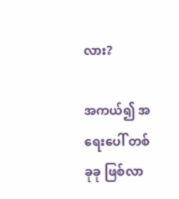လား?

အကယ်၍ အရေးပေါ် တစ်ခုခု ဖြစ်လာ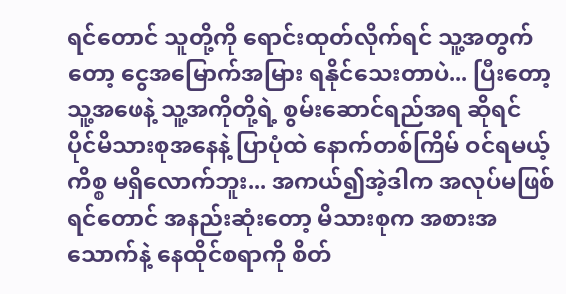ရင်တောင် သူတို့ကို ရောင်းထုတ်လိုက်ရင် သူ့အတွက်တော့ ငွေအမြောက်အမြား ရနိုင်သေးတာပဲ... ပြီးတော့သူ့အဖေနဲ့ သူ့အကိုတို့ရဲ့ စွမ်းဆောင်ရည်အရ ဆိုရင် ပိုင်မိသားစုအနေနဲ့ ပြာပုံထဲ နောက်တစ်ကြိမ် ဝင်ရမယ့်ကိစ္စ မရှိလောက်ဘူး... အကယ်၍အဲ့ဒါက အလုပ်မဖြစ်ရင်တောင် အနည်းဆုံးတော့ မိသားစုက အစားအသောက်နဲ့ နေထိုင်စရာကို စိတ်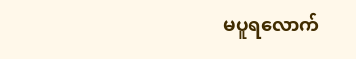မပူရလောက်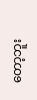တော့ဘူး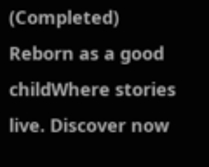(Completed) Reborn as a good childWhere stories live. Discover now